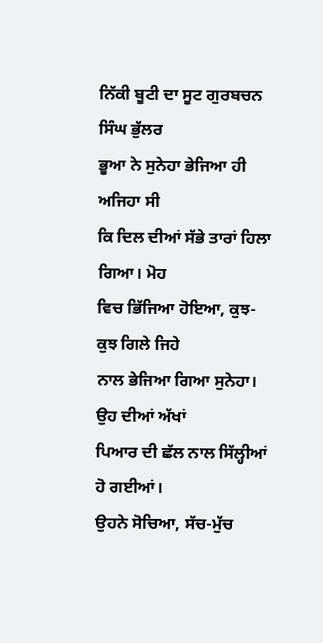ਨਿੱਕੀ ਬੂਟੀ ਦਾ ਸੂਟ ਗੁਰਬਚਨ ਸਿੰਘ ਭੁੱਲਰ
ਭੂਆ ਨੇ ਸੁਨੇਹਾ ਭੇਜਿਆ ਹੀ ਅਜਿਹਾ ਸੀ
ਕਿ ਦਿਲ ਦੀਆਂ ਸੱਭੇ ਤਾਰਾਂ ਹਿਲਾ ਗਿਆ। ਮੋਹ
ਵਿਚ ਭਿੱਜਿਆ ਹੋਇਆ, ਕੁਝ-ਕੁਝ ਗਿਲੇ ਜਿਹੇ
ਨਾਲ ਭੇਜਿਆ ਗਿਆ ਸੁਨੇਹਾ। ਉਹ ਦੀਆਂ ਅੱਖਾਂ
ਪਿਆਰ ਦੀ ਛੱਲ ਨਾਲ ਸਿੱਲ੍ਹੀਆਂ ਹੋ ਗਈਆਂ।
ਉਹਨੇ ਸੋਚਿਆ, ਸੱਚ-ਮੁੱਚ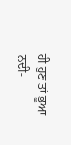ਹੀ ਹੁਣ ਤਾਂ ਭੂਆ
ਨਦੀ-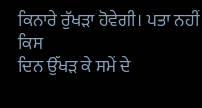ਕਿਨਾਰੇ ਰੁੱਖੜਾ ਹੋਵੇਗੀ। ਪਤਾ ਨਹੀਂ ਕਿਸ
ਦਿਨ ਉੱਖੜ ਕੇ ਸਮੇਂ ਦੇ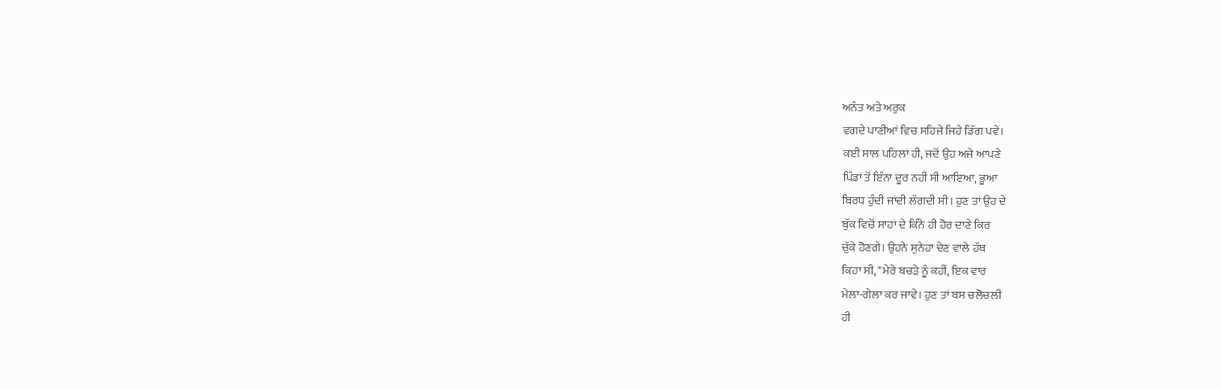ਅਨੰਤ ਅਤੇ ਅਰੁਕ
ਵਗਦੇ ਪਾਣੀਆਂ ਵਿਚ ਸਹਿਜੇ ਜਿਹੇ ਡਿੱਗ ਪਵੇ।
ਕਈ ਸਾਲ ਪਹਿਲਾਂ ਹੀ, ਜਦੋਂ ਉਹ ਅਜੇ ਆਪਣੇ
ਪਿੰਡਾਂ ਤੋਂ ਇੰਨਾ ਦੂਰ ਨਹੀਂ ਸੀ ਆਇਆ, ਭੂਆ
ਬਿਰਧ ਹੁੰਦੀ ਜਾਂਦੀ ਲੱਗਦੀ ਸੀ। ਹੁਣ ਤਾਂ ਉਹ ਦੇ
ਬੁੱਕ ਵਿਚੋਂ ਸਾਹਾਂ ਦੇ ਕਿੰਨੇ ਹੀ ਹੋਰ ਦਾਣੇ ਕਿਰ
ਚੁੱਕੇ ਹੋਣਗੇ। ਉਹਨੇ ਸੁਨੇਹਾ ਦੇਣ ਵਾਲੇ ਹੱਥ
ਕਿਹਾ ਸੀ, "ਮੇਰੇ ਬਚੜੇ ਨੂੰ ਕਹੀਂ, ਇਕ ਵਾਰ
ਮੇਲਾ-ਗੇਲਾ ਕਰ ਜਾਵੇ। ਹੁਣ ਤਾਂ ਬਸ ਚਲੋਚਲੀ
ਹੀ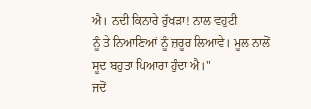ਐ। ਨਦੀ ਕਿਨਾਰੇ ਰੁੱਖੜਾ! ਨਾਲ ਵਹੁਟੀ
ਨੂੰ ਤੇ ਨਿਆਣਿਆਂ ਨੂੰ ਜ਼ਰੂਰ ਲਿਆਵੇ। ਮੂਲ ਨਾਲੋਂ
ਸੂਦ ਬਹੁਤਾ ਪਿਆਰਾ ਹੁੰਦਾ ਐ।"
ਜਦੋਂ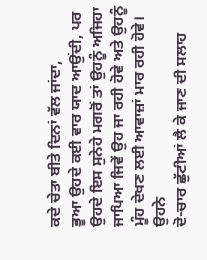ਕਦੇ ਚੇਤਾ ਬੀਤੇ ਦਿਨਾਂ ਵੱਲ ਜਾਂਦਾ,
ਭੂਆ ਉਹਦੇ ਕਈ ਵਾਰ ਯਾਦ ਆਉਂਦੀ, ਪਰ
ਉਹਦੇ ਇਸ ਸੁਨੇਹੇ ਮਗਰੋਂ ਤਾਂ ਉਹਨੂੰ ਅਜਿਹਾ
ਜਾਪਿਆ ਜਿਵੇਂ ਉਹ ਜਾ ਰਹੀ ਹੋਵੇ ਅਤੇ ਉਹਨੂੰ
ਮੂੰਹ ਦੇਖਣ ਲਈ ਆਵਾਜ਼ਾਂ ਮਾਰ ਰਹੀ ਹੋਵੇ। ਉਹਨੇ
ਦੋ-ਚਾਰ ਛੁੱਟੀਆਂ ਲੈ ਕੇ ਜਾਣ ਦੀ ਸਲਾਹ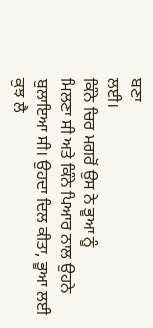ਬਣਾ
ਲਈ।
ਕਿੰਨੇ ਚਿਰ ਮਗਰੋਂ ਉਸ ਨੇ ਭੂਆ ਨੂੰ
ਮਿਲਣਾ ਸੀ ਅਤੇ ਕਿੰਨੇ ਪਿਆਰ ਨਾਲ ਉਹਨੇ
ਬੁਲਾਇਆ ਸੀ। ਉਹਦਾ ਦਿਲ ਕੀਤਾ, ਭੂਆ ਲਈ
ਕੁਝ ਲੈ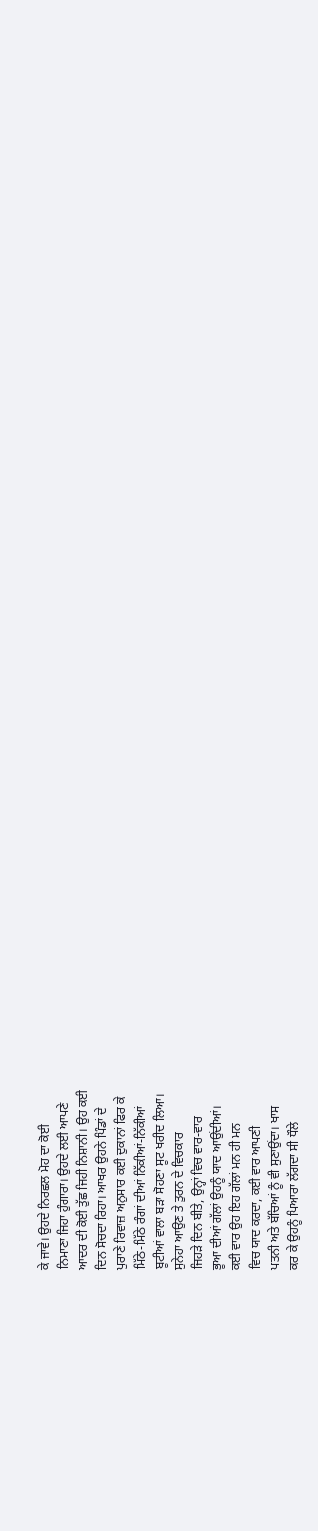ਕੇ ਜਾਵੇ। ਉਹਦੇ ਨਿਰਛਲ ਮੋਹ ਦਾ ਕੋਈ
ਨਿਮਾਣਾ ਜਿਹਾ ਹੁੰਗਾਰਾ। ਉਹਦੇ ਲਈ ਆਪਣੇ
ਆਦਰ ਦੀ ਕੋਈ ਤੁੱਛ ਜਿਹੀ ਨਿਸ਼ਾਨੀ। ਉਹ ਕਈ
ਦਿਨ ਸੋਚਦਾ ਰਿਹਾ। ਆਖਰ ਉਹਨੇ ਪਿੰਡਾਂ ਦੇ
ਪੁਰਾਣੇ ਰਿਵਾਜ਼ ਅਨੁਸਾਰ ਕਈ ਦੁਕਾਨਾਂ ਫਿਰ ਕੇ
ਮਿੱਠੇ-ਮਿੱਠੇ ਰੰਗਾਂ ਦੀਆਂ ਨਿੱਕੀਆਂ-ਨਿੱਕੀਆਂ
ਬੂਟੀਆਂ ਵਾਲਾ ਬੜਾ ਸੋਹਣਾ ਸੂਟ ਖਰੀਦ ਲਿਆ।
ਸੁਨੇਹਾ ਆਉਣ ਤੇ ਤੁਰਨ ਦੇ ਵਿਚਕਾਰ
ਜਿਹੜੇ ਦਿਨ ਬੀਤੇ, ਉਨ੍ਹਾਂ ਵਿਚ ਵਾਰ-ਵਾਰ
ਭੂਆ ਦੀਆਂ ਗੱਲਾਂ ਉਹਨੂੰ ਯਾਦ ਆਉਂਦੀਆਂ।
ਕਈ ਵਾਰ ਉਹ ਇਹ ਗੱਲਾਂ ਮਨ ਹੀ ਮਨ
ਵਿਚ ਯਾਦ ਕਰਦਾ, ਕਈ ਵਾਰ ਆਪਣੀ
ਪਤਨੀ ਅਤੇ ਬੱਚਿਆਂ ਨੂੰ ਵੀ ਸੁਣਾਉਂਦਾ। ਖਾਸ
ਕਰ ਕੇ ਉਹਨੂੰ ਪਿਆਰਾ ਲੱਗਦਾ ਸੀ ਧੌਲੇ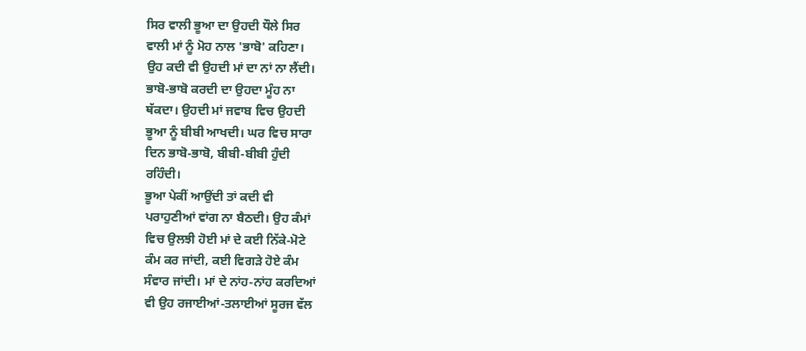ਸਿਰ ਵਾਲੀ ਭੂਆ ਦਾ ਉਹਦੀ ਧੌਲੇ ਸਿਰ
ਵਾਲੀ ਮਾਂ ਨੂੰ ਮੋਹ ਨਾਲ 'ਭਾਬੋ' ਕਹਿਣਾ।
ਉਹ ਕਦੀ ਵੀ ਉਹਦੀ ਮਾਂ ਦਾ ਨਾਂ ਨਾ ਲੈਂਦੀ।
ਭਾਬੋ-ਭਾਬੋ ਕਰਦੀ ਦਾ ਉਹਦਾ ਮੂੰਹ ਨਾ
ਥੱਕਦਾ। ਉਹਦੀ ਮਾਂ ਜਵਾਬ ਵਿਚ ਉਹਦੀ
ਭੂਆ ਨੂੰ ਬੀਬੀ ਆਖਦੀ। ਘਰ ਵਿਚ ਸਾਰਾ
ਦਿਨ ਭਾਬੋ-ਭਾਬੋ, ਬੀਬੀ-ਬੀਬੀ ਹੁੰਦੀ
ਰਹਿੰਦੀ।
ਭੂਆ ਪੇਕੀਂ ਆਉਂਦੀ ਤਾਂ ਕਦੀ ਵੀ
ਪਰਾਹੁਣੀਆਂ ਵਾਂਗ ਨਾ ਬੈਠਦੀ। ਉਹ ਕੰਮਾਂ
ਵਿਚ ਉਲਝੀ ਹੋਈ ਮਾਂ ਦੇ ਕਈ ਨਿੱਕੇ-ਮੋਟੇ
ਕੰਮ ਕਰ ਜਾਂਦੀ, ਕਈ ਵਿਗੜੇ ਹੋਏ ਕੰਮ
ਸੰਵਾਰ ਜਾਂਦੀ। ਮਾਂ ਦੇ ਨਾਂਹ-ਨਾਂਹ ਕਰਦਿਆਂ
ਵੀ ਉਹ ਰਜਾਈਆਂ-ਤਲਾਈਆਂ ਸੂਰਜ ਵੱਲ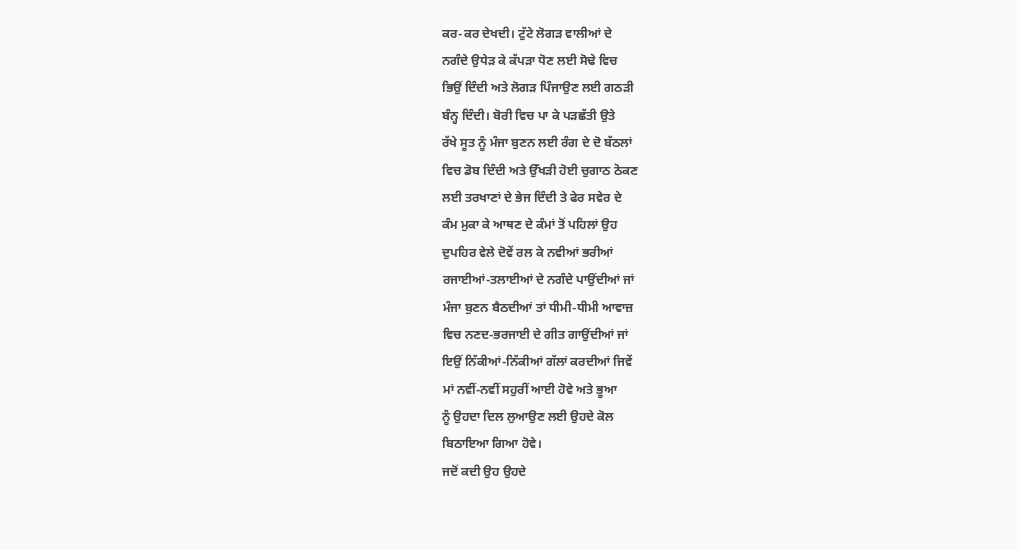ਕਰ-ਕਰ ਦੇਖਦੀ। ਟੁੱਟੇ ਲੋਗੜ ਵਾਲੀਆਂ ਦੇ
ਨਗੰਦੇ ਉਧੇੜ ਕੇ ਕੱਪੜਾ ਧੋਣ ਲਈ ਸੋਢੇ ਵਿਚ
ਭਿਉਂ ਦਿੰਦੀ ਅਤੇ ਲੋਗੜ ਪਿੰਜਾਉਣ ਲਈ ਗਠੜੀ
ਬੰਨ੍ਹ ਦਿੰਦੀ। ਬੋਰੀ ਵਿਚ ਪਾ ਕੇ ਪੜਛੱਤੀ ਉਤੇ
ਰੱਖੇ ਸੂਤ ਨੂੰ ਮੰਜਾ ਬੁਣਨ ਲਈ ਰੰਗ ਦੇ ਦੋ ਬੱਠਲਾਂ
ਵਿਚ ਡੋਬ ਦਿੰਦੀ ਅਤੇ ਉੱਖੜੀ ਹੋਈ ਚੁਗਾਠ ਠੋਕਣ
ਲਈ ਤਰਖਾਣਾਂ ਦੇ ਭੇਜ ਦਿੰਦੀ ਤੇ ਫੇਰ ਸਵੇਰ ਦੇ
ਕੰਮ ਮੁਕਾ ਕੇ ਆਥਣ ਦੇ ਕੰਮਾਂ ਤੋਂ ਪਹਿਲਾਂ ਉਹ
ਦੁਪਹਿਰ ਵੇਲੇ ਦੋਵੇਂ ਰਲ ਕੇ ਨਵੀਆਂ ਭਰੀਆਂ
ਰਜਾਈਆਂ-ਤਲਾਈਆਂ ਦੇ ਨਗੰਦੇ ਪਾਉਂਦੀਆਂ ਜਾਂ
ਮੰਜਾ ਬੁਣਨ ਬੈਠਦੀਆਂ ਤਾਂ ਧੀਮੀ-ਧੀਮੀ ਆਵਾਜ਼
ਵਿਚ ਨਣਦ-ਭਰਜਾਈ ਦੇ ਗੀਤ ਗਾਉਂਦੀਆਂ ਜਾਂ
ਇਉਂ ਨਿੱਕੀਆਂ-ਨਿੱਕੀਆਂ ਗੱਲਾਂ ਕਰਦੀਆਂ ਜਿਵੇਂ
ਮਾਂ ਨਵੀਂ-ਨਵੀਂ ਸਹੁਰੀਂ ਆਈ ਹੋਵੇ ਅਤੇ ਭੂਆ
ਨੂੰ ਉਹਦਾ ਦਿਲ ਲੁਆਉਣ ਲਈ ਉਹਦੇ ਕੋਲ
ਬਿਠਾਇਆ ਗਿਆ ਹੋਵੇ।
ਜਦੋਂ ਕਦੀ ਉਹ ਉਹਦੇ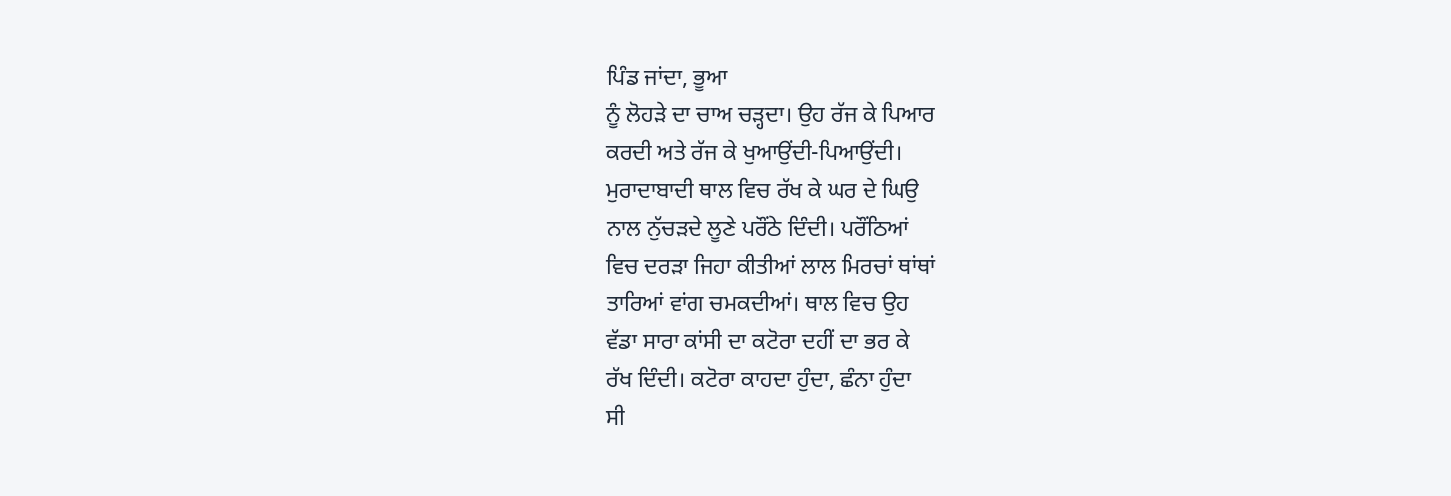ਪਿੰਡ ਜਾਂਦਾ, ਭੂਆ
ਨੂੰ ਲੋਹੜੇ ਦਾ ਚਾਅ ਚੜ੍ਹਦਾ। ਉਹ ਰੱਜ ਕੇ ਪਿਆਰ
ਕਰਦੀ ਅਤੇ ਰੱਜ ਕੇ ਖੁਆਉਂਦੀ-ਪਿਆਉਂਦੀ।
ਮੁਰਾਦਾਬਾਦੀ ਥਾਲ ਵਿਚ ਰੱਖ ਕੇ ਘਰ ਦੇ ਘਿਉ
ਨਾਲ ਨੁੱਚੜਦੇ ਲੂਣੇ ਪਰੌਂਠੇ ਦਿੰਦੀ। ਪਰੌਂਠਿਆਂ
ਵਿਚ ਦਰੜਾ ਜਿਹਾ ਕੀਤੀਆਂ ਲਾਲ ਮਿਰਚਾਂ ਥਾਂਥਾਂ
ਤਾਰਿਆਂ ਵਾਂਗ ਚਮਕਦੀਆਂ। ਥਾਲ ਵਿਚ ਉਹ
ਵੱਡਾ ਸਾਰਾ ਕਾਂਸੀ ਦਾ ਕਟੋਰਾ ਦਹੀਂ ਦਾ ਭਰ ਕੇ
ਰੱਖ ਦਿੰਦੀ। ਕਟੋਰਾ ਕਾਹਦਾ ਹੁੰਦਾ, ਛੰਨਾ ਹੁੰਦਾ
ਸੀ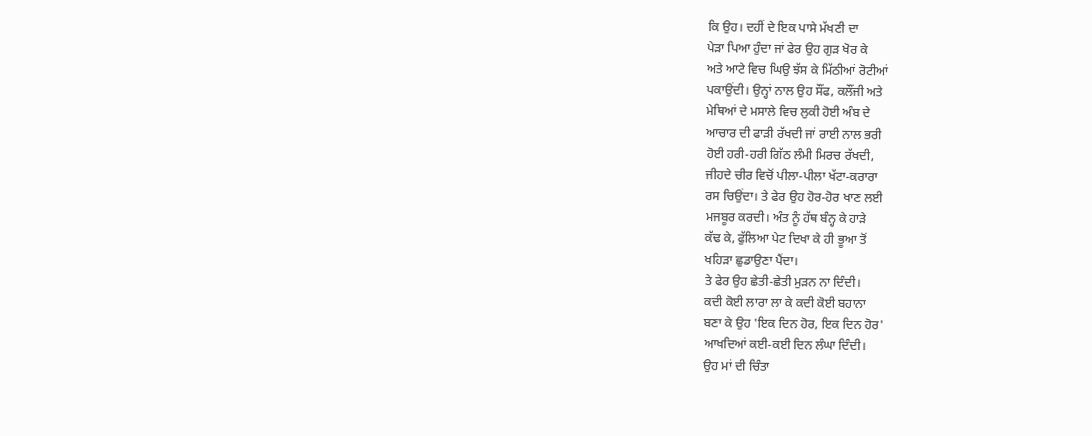ਕਿ ਉਹ। ਦਹੀਂ ਦੇ ਇਕ ਪਾਸੇ ਮੱਖਣੀ ਦਾ
ਪੇੜਾ ਪਿਆ ਹੁੰਦਾ ਜਾਂ ਫੇਰ ਉਹ ਗੁੜ ਖੋਰ ਕੇ
ਅਤੇ ਆਟੇ ਵਿਚ ਘਿਉ ਝੱਸ ਕੇ ਮਿੱਠੀਆਂ ਰੋਟੀਆਂ
ਪਕਾਉਂਦੀ। ਉਨ੍ਹਾਂ ਨਾਲ ਉਹ ਸੌਂਫ, ਕਲੌਂਜੀ ਅਤੇ
ਮੇਥਿਆਂ ਦੇ ਮਸਾਲੇ ਵਿਚ ਲੁਕੀ ਹੋਈ ਅੰਬ ਦੇ
ਆਚਾਰ ਦੀ ਫਾੜੀ ਰੱਖਦੀ ਜਾਂ ਰਾਈ ਨਾਲ ਭਰੀ
ਹੋਈ ਹਰੀ-ਹਰੀ ਗਿੱਠ ਲੰਮੀ ਮਿਰਚ ਰੱਖਦੀ,
ਜੀਹਦੇ ਚੀਰ ਵਿਚੋਂ ਪੀਲਾ-ਪੀਲਾ ਖੱਟਾ-ਕਰਾਰਾ
ਰਸ ਚਿਉਂਦਾ। ਤੇ ਫੇਰ ਉਹ ਹੋਰ-ਹੋਰ ਖਾਣ ਲਈ
ਮਜਬੂਰ ਕਰਦੀ। ਅੰਤ ਨੂੰ ਹੱਥ ਬੰਨ੍ਹ ਕੇ ਹਾੜੇ
ਕੱਢ ਕੇ, ਫੁੱਲਿਆ ਪੇਟ ਦਿਖਾ ਕੇ ਹੀ ਭੂਆ ਤੋਂ
ਖਹਿੜਾ ਛੁਡਾਉਣਾ ਪੈਂਦਾ।
ਤੇ ਫੇਰ ਉਹ ਛੇਤੀ-ਛੇਤੀ ਮੁੜਨ ਨਾ ਦਿੰਦੀ।
ਕਦੀ ਕੋਈ ਲਾਰਾ ਲਾ ਕੇ ਕਦੀ ਕੋਈ ਬਹਾਨਾ
ਬਣਾ ਕੇ ਉਹ 'ਇਕ ਦਿਨ ਹੋਰ, ਇਕ ਦਿਨ ਹੋਰ'
ਆਖਦਿਆਂ ਕਈ-ਕਈ ਦਿਨ ਲੰਘਾ ਦਿੰਦੀ।
ਉਹ ਮਾਂ ਦੀ ਚਿੰਤਾ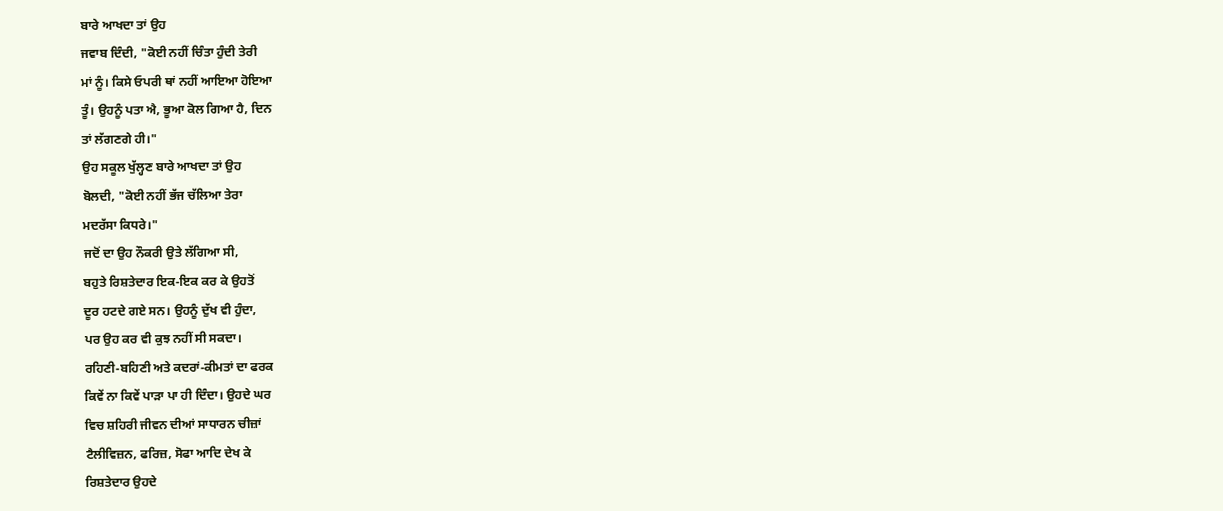ਬਾਰੇ ਆਖਦਾ ਤਾਂ ਉਹ
ਜਵਾਬ ਦਿੰਦੀ, "ਕੋਈ ਨਹੀਂ ਚਿੰਤਾ ਹੁੰਦੀ ਤੇਰੀ
ਮਾਂ ਨੂੰ। ਕਿਸੇ ਓਪਰੀ ਥਾਂ ਨਹੀਂ ਆਇਆ ਹੋਇਆ
ਤੂੰ। ਉਹਨੂੰ ਪਤਾ ਐ, ਭੂਆ ਕੋਲ ਗਿਆ ਹੈ, ਦਿਨ
ਤਾਂ ਲੱਗਣਗੇ ਹੀ।"
ਉਹ ਸਕੂਲ ਖੁੱਲ੍ਹਣ ਬਾਰੇ ਆਖਦਾ ਤਾਂ ਉਹ
ਬੋਲਦੀ, "ਕੋਈ ਨਹੀਂ ਭੱਜ ਚੱਲਿਆ ਤੇਰਾ
ਮਦਰੱਸਾ ਕਿਧਰੇ।"
ਜਦੋਂ ਦਾ ਉਹ ਨੌਕਰੀ ਉਤੇ ਲੱਗਿਆ ਸੀ,
ਬਹੁਤੇ ਰਿਸ਼ਤੇਦਾਰ ਇਕ-ਇਕ ਕਰ ਕੇ ਉਹਤੋਂ
ਦੂਰ ਹਟਦੇ ਗਏ ਸਨ। ਉਹਨੂੰ ਦੁੱਖ ਵੀ ਹੁੰਦਾ,
ਪਰ ਉਹ ਕਰ ਵੀ ਕੁਝ ਨਹੀਂ ਸੀ ਸਕਦਾ।
ਰਹਿਣੀ-ਬਹਿਣੀ ਅਤੇ ਕਦਰਾਂ-ਕੀਮਤਾਂ ਦਾ ਫਰਕ
ਕਿਵੇਂ ਨਾ ਕਿਵੇਂ ਪਾੜਾ ਪਾ ਹੀ ਦਿੰਦਾ। ਉਹਦੇ ਘਰ
ਵਿਚ ਸ਼ਹਿਰੀ ਜੀਵਨ ਦੀਆਂ ਸਾਧਾਰਨ ਚੀਜ਼ਾਂ
ਟੈਲੀਵਿਜ਼ਨ, ਫਰਿਜ਼, ਸੋਫਾ ਆਦਿ ਦੇਖ ਕੇ
ਰਿਸ਼ਤੇਦਾਰ ਉਹਦੇ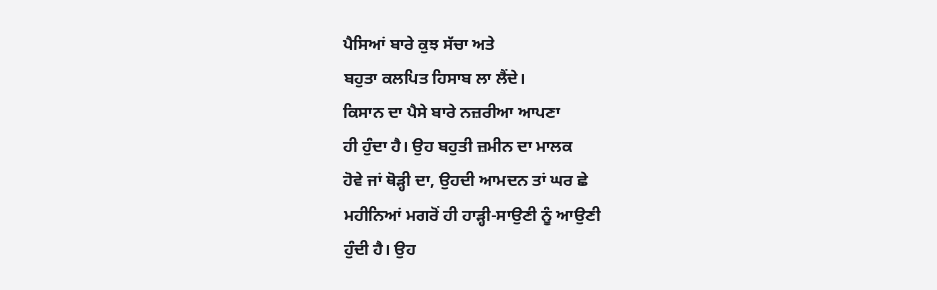ਪੈਸਿਆਂ ਬਾਰੇ ਕੁਝ ਸੱਚਾ ਅਤੇ
ਬਹੁਤਾ ਕਲਪਿਤ ਹਿਸਾਬ ਲਾ ਲੈਂਦੇ।
ਕਿਸਾਨ ਦਾ ਪੈਸੇ ਬਾਰੇ ਨਜ਼ਰੀਆ ਆਪਣਾ
ਹੀ ਹੁੰਦਾ ਹੈ। ਉਹ ਬਹੁਤੀ ਜ਼ਮੀਨ ਦਾ ਮਾਲਕ
ਹੋਵੇ ਜਾਂ ਥੋੜ੍ਹੀ ਦਾ, ਉਹਦੀ ਆਮਦਨ ਤਾਂ ਘਰ ਛੇ
ਮਹੀਨਿਆਂ ਮਗਰੋਂ ਹੀ ਹਾੜ੍ਹੀ-ਸਾਉਣੀ ਨੂੰ ਆਉਣੀ
ਹੁੰਦੀ ਹੈ। ਉਹ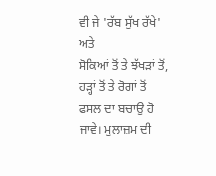ਵੀ ਜੇ 'ਰੱਬ ਸੁੱਖ ਰੱਖੇ' ਅਤੇ
ਸੋਕਿਆਂ ਤੋਂ ਤੇ ਝੱਖੜਾਂ ਤੋਂ, ਹੜ੍ਹਾਂ ਤੋਂ ਤੇ ਰੋਗਾਂ ਤੋਂ
ਫਸਲ ਦਾ ਬਚਾਉ ਹੋ ਜਾਵੇ। ਮੁਲਾਜ਼ਮ ਦੀ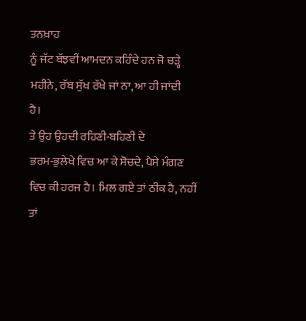ਤਨਖ਼ਾਹ
ਨੂੰ ਜੱਟ ਬੱਝਵੀਂ ਆਮਦਨ ਕਹਿੰਦੇ ਹਨ ਜੋ ਚੜ੍ਹੇ
ਮਹੀਨੇ, ਰੱਬ ਸੁੱਖ ਰੱਖੇ ਜਾਂ ਨਾ, ਆ ਹੀ ਜਾਂਦੀ
ਹੈ।
ਤੇ ਉਹ ਉਹਦੀ ਰਹਿਣੀ-ਬਹਿਣੀ ਦੇ
ਭਰਮ-ਭੁਲੇਖੇ ਵਿਚ ਆ ਕੇ ਸੋਚਦੇ, ਪੈਸੇ ਮੰਗਣ
ਵਿਚ ਕੀ ਹਰਜ ਹੈ। ਮਿਲ ਗਏ ਤਾਂ ਠੀਕ ਹੈ, ਨਹੀਂ
ਤਾਂ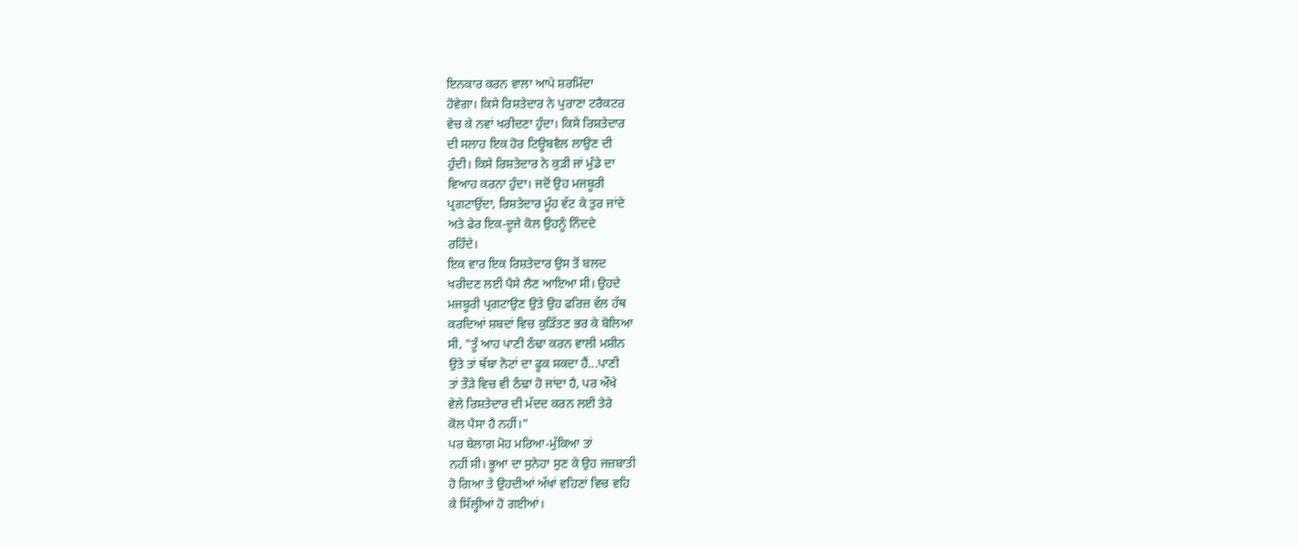ਇਨਕਾਰ ਕਰਨ ਵਾਲਾ ਆਪੇ ਸ਼ਰਮਿੰਦਾ
ਹੋਵੇਗਾ। ਕਿਸੇ ਰਿਸ਼ਤੇਦਾਰ ਨੇ ਪੁਰਾਣਾ ਟਰੈਕਟਰ
ਵੇਚ ਕੇ ਨਵਾਂ ਖਰੀਦਣਾ ਹੁੰਦਾ। ਕਿਸੇ ਰਿਸ਼ਤੇਦਾਰ
ਦੀ ਸਲਾਹ ਇਕ ਹੋਰ ਟਿਊਬਵੈਲ ਲਾਉਣ ਦੀ
ਹੁੰਦੀ। ਕਿਸੇ ਰਿਸ਼ਤੇਦਾਰ ਨੇ ਕੁੜੀ ਜਾਂ ਮੁੰਡੇ ਦਾ
ਵਿਆਹ ਕਰਨਾ ਹੁੰਦਾ। ਜਦੋਂ ਉਹ ਮਜਬੂਰੀ
ਪ੍ਰਗਟਾਉਂਦਾ, ਰਿਸ਼ਤੇਦਾਰ ਮੂੰਹ ਵੱਟ ਕੇ ਤੁਰ ਜਾਂਦੇ
ਅਤੇ ਫੇਰ ਇਕ-ਦੂਜੇ ਕੋਲ ਉਹਨੂੰ ਨਿੰਦਦੇ
ਰਹਿੰਦੇ।
ਇਕ ਵਾਰ ਇਕ ਰਿਸ਼ਤੇਦਾਰ ਉਸ ਤੋਂ ਬਲਦ
ਖਰੀਦਣ ਲਈ ਪੈਸੇ ਲੈਣ ਆਇਆ ਸੀ। ਉਹਦੇ
ਮਜਬੂਰੀ ਪ੍ਰਗਟਾਉਣ ਉਤੇ ਉਹ ਫਰਿਜ਼ ਵੱਲ ਹੱਥ
ਕਰਦਿਆਂ ਸ਼ਬਦਾਂ ਵਿਚ ਕੁੜਿੱਤਣ ਭਰ ਕੇ ਬੋਲਿਆ
ਸੀ, "ਤੂੰ ਆਹ ਪਾਣੀ ਠੰਢਾ ਕਰਨ ਵਾਲੀ ਮਸ਼ੀਨ
ਉਤੇ ਤਾਂ ਥੱਬਾ ਨੋਟਾਂ ਦਾ ਫੂਕ ਸਕਦਾ ਹੈਂ...ਪਾਣੀ
ਤਾਂ ਤੌੜੇ ਵਿਚ ਵੀ ਠੰਢਾ ਹੋ ਜਾਂਦਾ ਹੈ, ਪਰ ਔਖੇ
ਵੇਲੇ ਰਿਸ਼ਤੇਦਾਰ ਦੀ ਮੱਦਦ ਕਰਨ ਲਈ ਤੇਰੇ
ਕੋਲ ਪੈਸਾ ਹੈ ਨਹੀਂ।"
ਪਰ ਬੇਲਾਗ ਮੋਹ ਮਰਿਆ-ਮੁੱਕਿਆ ਤਾਂ
ਨਹੀਂ ਸੀ। ਭੂਆ ਦਾ ਸੁਨੇਹਾ ਸੁਣ ਕੇ ਉਹ ਜਜ਼ਬਾਤੀ
ਹੋ ਗਿਆ ਤੇ ਉਹਦੀਆਂ ਅੱਖਾਂ ਵਹਿਣਾਂ ਵਿਚ ਵਹਿ
ਕੇ ਸਿੱਲ੍ਹੀਆਂ ਹੋ ਗਈਆਂ।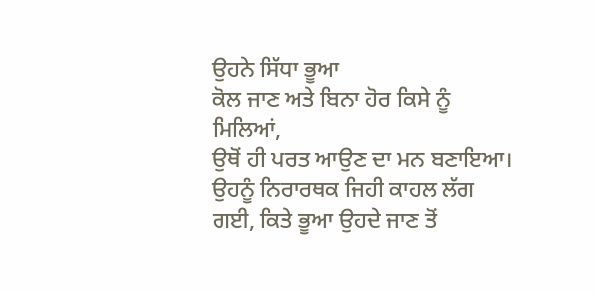ਉਹਨੇ ਸਿੱਧਾ ਭੂਆ
ਕੋਲ ਜਾਣ ਅਤੇ ਬਿਨਾ ਹੋਰ ਕਿਸੇ ਨੂੰ ਮਿਲਿਆਂ,
ਉਥੋਂ ਹੀ ਪਰਤ ਆਉਣ ਦਾ ਮਨ ਬਣਾਇਆ।
ਉਹਨੂੰ ਨਿਰਾਰਥਕ ਜਿਹੀ ਕਾਹਲ ਲੱਗ
ਗਈ, ਕਿਤੇ ਭੂਆ ਉਹਦੇ ਜਾਣ ਤੋਂ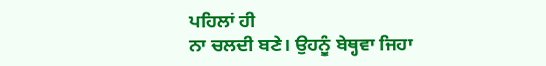ਪਹਿਲਾਂ ਹੀ
ਨਾ ਚਲਦੀ ਬਣੇ। ਉਹਨੂੰ ਬੇਥ੍ਹਵਾ ਜਿਹਾ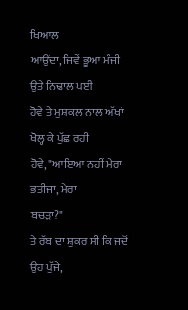ਖਿਆਲ
ਆਉਂਦਾ, ਜਿਵੇਂ ਭੂਆ ਮੰਜੀ ਉਤੇ ਨਿਢਾਲ ਪਈ
ਹੋਵੇ ਤੇ ਮੁਸ਼ਕਲ ਨਾਲ ਅੱਖਾਂ ਖੋਲ੍ਹ ਕੇ ਪੁੱਛ ਰਹੀ
ਹੋਵੇ, "ਆਇਆ ਨਹੀਂ ਮੇਰਾ ਭਤੀਜਾ, ਮੇਰਾ
ਬਚੜਾ?"
ਤੇ ਰੱਬ ਦਾ ਸ਼ੁਕਰ ਸੀ ਕਿ ਜਦੋਂ ਉਹ ਪੁੱਜੇ,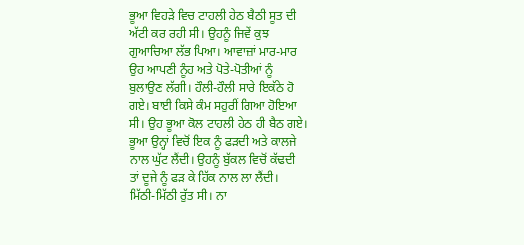ਭੂਆ ਵਿਹੜੇ ਵਿਚ ਟਾਹਲੀ ਹੇਠ ਬੈਠੀ ਸੂਤ ਦੀ
ਅੱਟੀ ਕਰ ਰਹੀ ਸੀ। ਉਹਨੂੰ ਜਿਵੇਂ ਕੁਝ
ਗੁਆਚਿਆ ਲੱਭ ਪਿਆ। ਆਵਾਜ਼ਾਂ ਮਾਰ-ਮਾਰ
ਉਹ ਆਪਣੀ ਨੂੰਹ ਅਤੇ ਪੋਤੇ-ਪੋਤੀਆਂ ਨੂੰ
ਬੁਲਾਉਣ ਲੱਗੀ। ਹੌਲੀ-ਹੌਲੀ ਸਾਰੇ ਇਕੱਠੇ ਹੋ
ਗਏ। ਬਾਈ ਕਿਸੇ ਕੰਮ ਸਹੁਰੀਂ ਗਿਆ ਹੋਇਆ
ਸੀ। ਉਹ ਭੂਆ ਕੋਲ ਟਾਹਲੀ ਹੇਠ ਹੀ ਬੈਠ ਗਏ।
ਭੂਆ ਉਨ੍ਹਾਂ ਵਿਚੋਂ ਇਕ ਨੂੰ ਫੜਦੀ ਅਤੇ ਕਾਲਜੇ
ਨਾਲ ਘੁੱਟ ਲੈਂਦੀ। ਉਹਨੂੰ ਬੁੱਕਲ ਵਿਚੋਂ ਕੱਢਦੀ
ਤਾਂ ਦੂਜੇ ਨੂੰ ਫੜ ਕੇ ਹਿੱਕ ਨਾਲ ਲਾ ਲੈਂਦੀ।
ਮਿੱਠੀ-ਮਿੱਠੀ ਰੁੱਤ ਸੀ। ਨਾ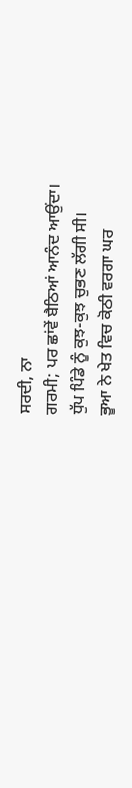ਸਰਦੀ, ਨਾ
ਗਰਮੀ; ਪਰ ਛਾਂਵੇਂ ਬੈਠਿਆਂ ਆਨੰਦ ਆਉਂਦਾ।
ਧੁੱਪ ਪਿੰਡੇ ਨੂੰ ਕੁਝ-ਕੁਝ ਚੁਭਣ ਲੱਗੀ ਸੀ।
ਭੂਆ ਨੇ ਖੇਤ ਵਿਚ ਕੋਠੀ ਵਰਗਾ ਘਰ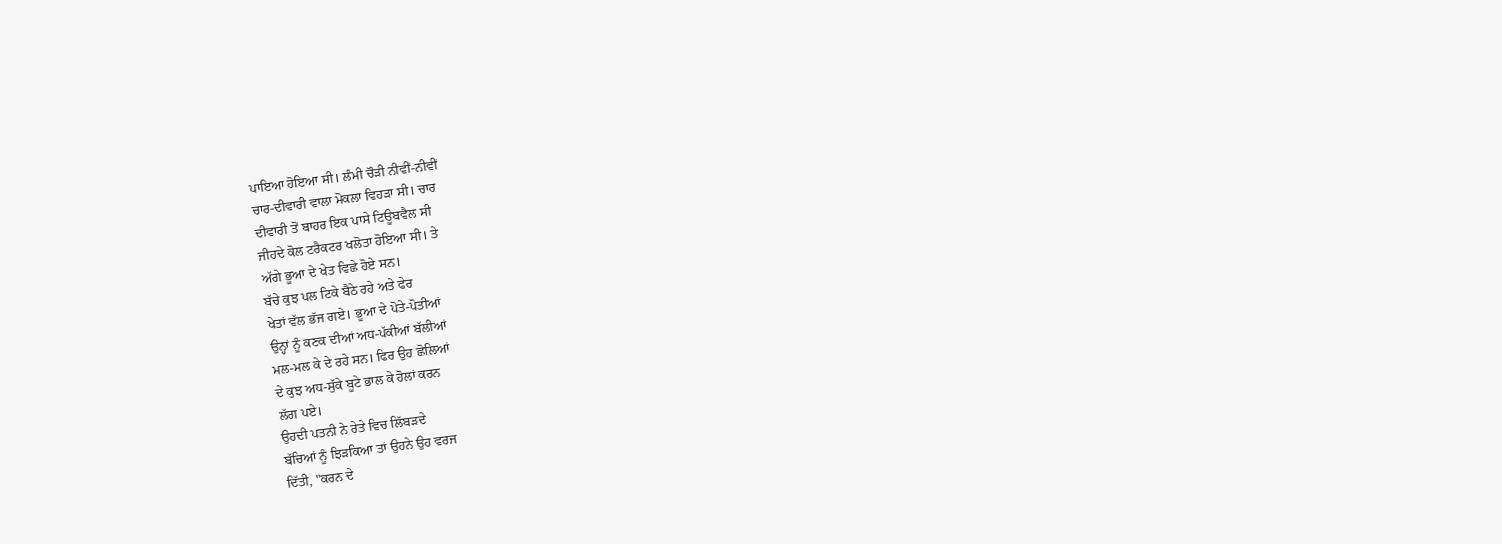ਪਾਇਆ ਹੋਇਆ ਸੀ। ਲੰਮੀ ਚੌੜੀ ਨੀਵੀਂ-ਨੀਵੀਂ
ਚਾਰ-ਦੀਵਾਰੀ ਵਾਲਾ ਮੋਕਲਾ ਵਿਹੜਾ ਸੀ। ਚਾਰ
ਦੀਵਾਰੀ ਤੋਂ ਬਾਹਰ ਇਕ ਪਾਸੇ ਟਿਊਬਵੈਲ ਸੀ
ਜੀਹਦੇ ਕੋਲ ਟਰੈਕਟਰ ਖਲੋਤਾ ਹੋਇਆ ਸੀ। ਤੇ
ਅੱਗੇ ਭੂਆ ਦੇ ਖੇਤ ਵਿਛੇ ਹੋਏ ਸਨ।
ਬੱਚੇ ਕੁਝ ਪਲ ਟਿਕੇ ਬੈਠੇ ਰਹੇ ਅਤੇ ਫੇਰ
ਖੇਤਾਂ ਵੱਲ ਭੱਜ ਗਏ। ਭੂਆ ਦੇ ਪੋਤੇ-ਪੋਤੀਆਂ
ਉਨ੍ਹਾਂ ਨੂੰ ਕਣਕ ਦੀਆਂ ਅਧ-ਪੱਕੀਆਂ ਬੱਲੀਆਂ
ਮਲ-ਮਲ ਕੇ ਦੇ ਰਹੇ ਸਨ। ਫਿਰ ਉਹ ਛੋਲਿਆਂ
ਦੇ ਕੁਝ ਅਧ-ਸੁੱਕੇ ਬੂਟੇ ਭਾਲ ਕੇ ਹੋਲਾਂ ਕਰਨ
ਲੱਗ ਪਏ।
ਉਹਦੀ ਪਤਨੀ ਨੇ ਰੇਤੇ ਵਿਚ ਲਿੱਬੜਦੇ
ਬੱਚਿਆਂ ਨੂੰ ਝਿੜਕਿਆ ਤਾਂ ਉਹਨੇ ਉਹ ਵਰਜ
ਦਿੱਤੀ, "ਕਰਨ ਦੇ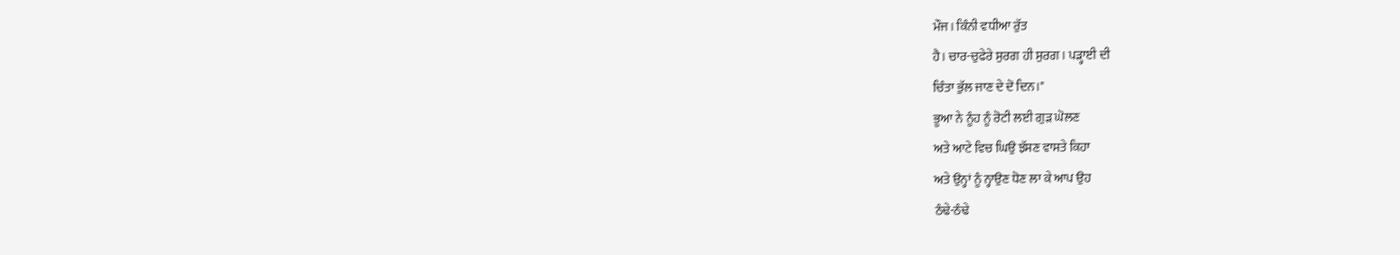ਮੌਜ। ਕਿੰਨੀ ਵਧੀਆ ਰੁੱਤ
ਹੈ। ਚਾਰ-ਚੁਫੇਰੇ ਸੁਰਗ ਹੀ ਸੁਰਗ। ਪੜ੍ਹਾਈ ਦੀ
ਚਿੰਤਾ ਭੁੱਲ ਜਾਣ ਦੇ ਦੋ ਦਿਨ।"
ਭੂਆ ਨੇ ਨੂੰਹ ਨੂੰ ਰੋਟੀ ਲਈ ਗੁੜ ਘੋਲਣ
ਅਤੇ ਆਟੇ ਵਿਚ ਘਿਉ ਝੱਸਣ ਵਾਸਤੇ ਕਿਹਾ
ਅਤੇ ਉਨ੍ਹਾਂ ਨੂੰ ਨ੍ਹਾਉਣ ਧੋਣ ਲਾ ਕੇ ਆਪ ਉਹ
ਠੰਢੇ-ਠੰਢੇ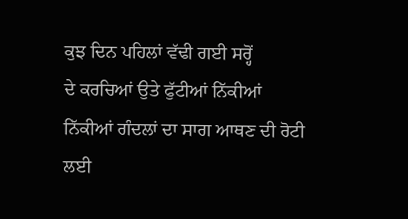ਕੁਝ ਦਿਨ ਪਹਿਲਾਂ ਵੱਢੀ ਗਈ ਸਰ੍ਹੋਂ
ਦੇ ਕਰਚਿਆਂ ਉਤੇ ਫੁੱਟੀਆਂ ਨਿੱਕੀਆਂ
ਨਿੱਕੀਆਂ ਗੰਦਲਾਂ ਦਾ ਸਾਗ ਆਥਣ ਦੀ ਰੋਟੀ
ਲਈ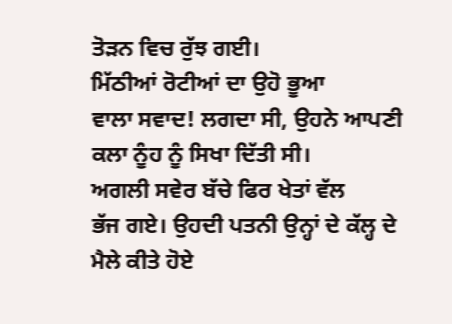ਤੋੜਨ ਵਿਚ ਰੁੱਝ ਗਈ।
ਮਿੱਠੀਆਂ ਰੋਟੀਆਂ ਦਾ ਉਹੋ ਭੂਆ
ਵਾਲਾ ਸਵਾਦ! ਲਗਦਾ ਸੀ, ਉਹਨੇ ਆਪਣੀ
ਕਲਾ ਨੂੰਹ ਨੂੰ ਸਿਖਾ ਦਿੱਤੀ ਸੀ।
ਅਗਲੀ ਸਵੇਰ ਬੱਚੇ ਫਿਰ ਖੇਤਾਂ ਵੱਲ
ਭੱਜ ਗਏ। ਉਹਦੀ ਪਤਨੀ ਉਨ੍ਹਾਂ ਦੇ ਕੱਲ੍ਹ ਦੇ
ਮੈਲੇ ਕੀਤੇ ਹੋਏ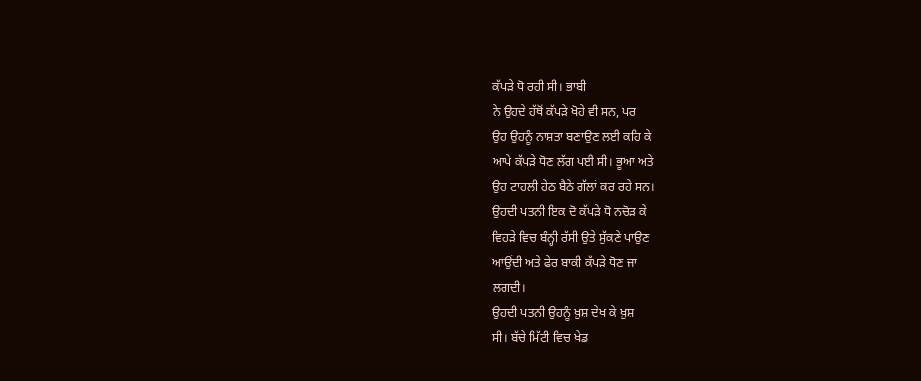ਕੱਪੜੇ ਧੋ ਰਹੀ ਸੀ। ਭਾਬੀ
ਨੇ ਉਹਦੇ ਹੱਥੋਂ ਕੱਪੜੇ ਖੋਹੇ ਵੀ ਸਨ, ਪਰ
ਉਹ ਉਹਨੂੰ ਨਾਸ਼ਤਾ ਬਣਾਉਣ ਲਈ ਕਹਿ ਕੇ
ਆਪੇ ਕੱਪੜੇ ਧੋਣ ਲੱਗ ਪਈ ਸੀ। ਭੂਆ ਅਤੇ
ਉਹ ਟਾਹਲੀ ਹੇਠ ਬੈਠੇ ਗੱਲਾਂ ਕਰ ਰਹੇ ਸਨ।
ਉਹਦੀ ਪਤਨੀ ਇਕ ਦੋ ਕੱਪੜੇ ਧੋ ਨਚੋੜ ਕੇ
ਵਿਹੜੇ ਵਿਚ ਬੰਨ੍ਹੀ ਰੱਸੀ ਉਤੇ ਸੁੱਕਣੇ ਪਾਉਣ
ਆਉਂਦੀ ਅਤੇ ਫੇਰ ਬਾਕੀ ਕੱਪੜੇ ਧੋਣ ਜਾ
ਲਗਦੀ।
ਉਹਦੀ ਪਤਨੀ ਉਹਨੂੰ ਖ਼ੁਸ਼ ਦੇਖ ਕੇ ਖ਼ੁਸ਼
ਸੀ। ਬੱਚੇ ਮਿੱਟੀ ਵਿਚ ਖੇਡ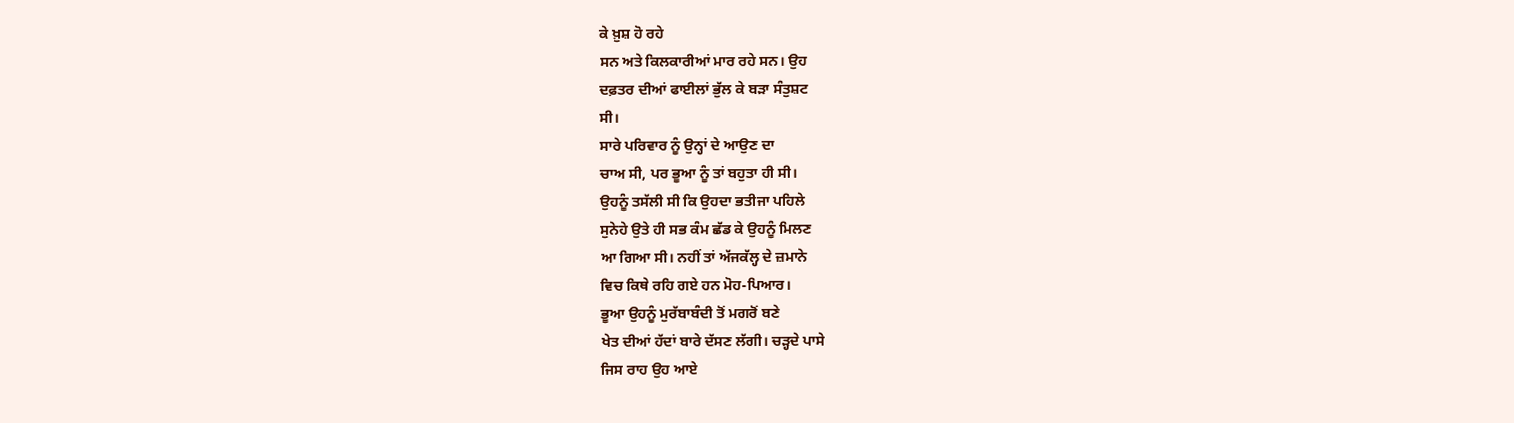ਕੇ ਖ਼ੁਸ਼ ਹੋ ਰਹੇ
ਸਨ ਅਤੇ ਕਿਲਕਾਰੀਆਂ ਮਾਰ ਰਹੇ ਸਨ। ਉਹ
ਦਫ਼ਤਰ ਦੀਆਂ ਫਾਈਲਾਂ ਭੁੱਲ ਕੇ ਬੜਾ ਸੰਤੁਸ਼ਟ
ਸੀ।
ਸਾਰੇ ਪਰਿਵਾਰ ਨੂੰ ਉਨ੍ਹਾਂ ਦੇ ਆਉਣ ਦਾ
ਚਾਅ ਸੀ, ਪਰ ਭੂਆ ਨੂੰ ਤਾਂ ਬਹੁਤਾ ਹੀ ਸੀ।
ਉਹਨੂੰ ਤਸੱਲੀ ਸੀ ਕਿ ਉਹਦਾ ਭਤੀਜਾ ਪਹਿਲੇ
ਸੁਨੇਹੇ ਉਤੇ ਹੀ ਸਭ ਕੰਮ ਛੱਡ ਕੇ ਉਹਨੂੰ ਮਿਲਣ
ਆ ਗਿਆ ਸੀ। ਨਹੀਂ ਤਾਂ ਅੱਜਕੱਲ੍ਹ ਦੇ ਜ਼ਮਾਨੇ
ਵਿਚ ਕਿਥੇ ਰਹਿ ਗਏ ਹਨ ਮੋਹ-ਪਿਆਰ।
ਭੂਆ ਉਹਨੂੰ ਮੁਰੱਬਾਬੰਦੀ ਤੋਂ ਮਗਰੋਂ ਬਣੇ
ਖੇਤ ਦੀਆਂ ਹੱਦਾਂ ਬਾਰੇ ਦੱਸਣ ਲੱਗੀ। ਚੜ੍ਹਦੇ ਪਾਸੇ
ਜਿਸ ਰਾਹ ਉਹ ਆਏ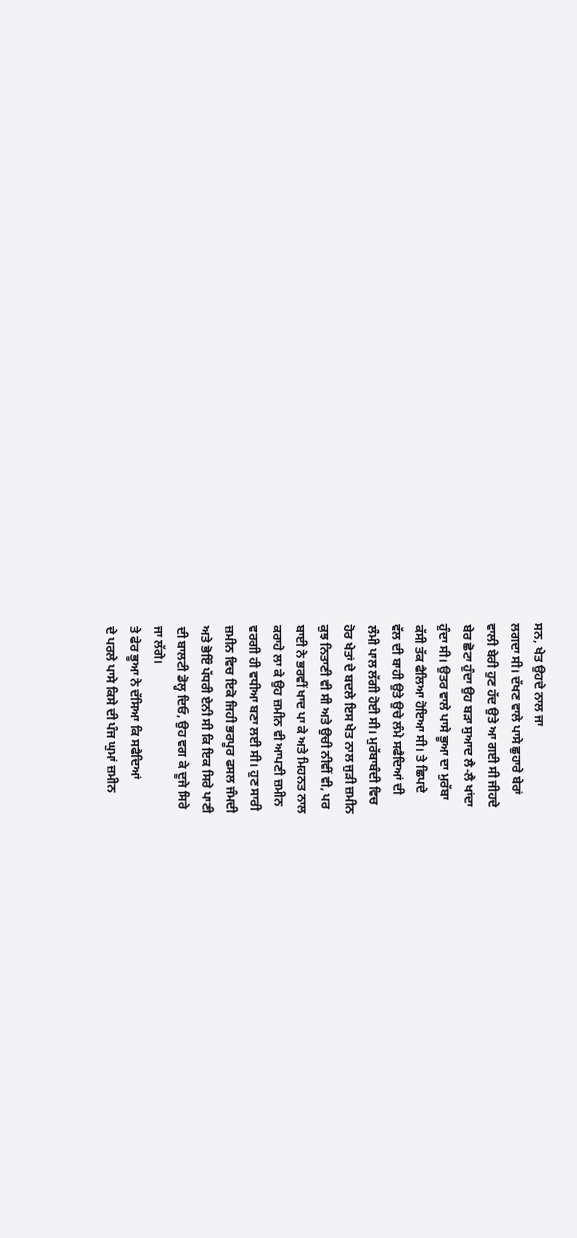ਸਨ, ਖੇਤ ਉਹਦੇ ਨਾਲ ਜਾ
ਲਗਦਾ ਸੀ। ਦੱਖਣ ਵਾਲੇ ਪਾਸੇ ਛੁਹਾਰੇ ਬੇਰਾਂ
ਵਾਲੀ ਬੇਰੀ ਹੁਣ ਹੱਦ ਉਤੇ ਆ ਗਈ ਸੀ ਜੀਹਦੇ
ਬੇਰ ਛੋਟਾ ਹੁੰਦਾ ਉਹ ਬੜਾ ਸੁਆਦ ਲੈ-ਲੈ ਖਾਂਦਾ
ਹੁੰਦਾ ਸੀ। ਉਤਰ ਵਾਲੇ ਪਾਸੇ ਭੂਆ ਦਾ ਮੁਰੱਬਾ
ਕੱਸੀ ਤੱਕ ਫੈਲਿਆ ਹੋਇਆ ਸੀ। ਤੇ ਛਿਪਦੇ
ਵੱਲ ਦੀ ਬਾਹੀ ਉਤੇ ਉਚੇ ਲੰਮੇ ਸਫੈਦਿਆਂ ਦੀ
ਲੰਮੀ ਪਾਲ ਲੱਗੀ ਹੋਈ ਸੀ। ਮੁਰੱਬਾਬੰਦੀ ਵਿਚ
ਹੋਰ ਖੇਤਾਂ ਦੇ ਬਦਲੇ ਇਸ ਖੇਤ ਨਾਲ ਜੁੜੀ ਜ਼ਮੀਨ
ਕੁਝ ਨਿਤਾਣੀ ਵੀ ਸੀ ਅਤੇ ਉਚੀ ਨੀਵੀਂ ਵੀ, ਪਰ
ਬਾਈ ਨੇ ਭਰਵੀਂ ਖਾਦ ਪਾ ਕੇ ਅਤੇ ਮਿਹਨਤ ਨਾਲ
ਕਰਾਹੇ ਲਾ ਕੇ ਉਹ ਜ਼ਮੀਨ ਵੀ ਆਪਣੀ ਜ਼ਮੀਨ
ਵਰਗੀ ਹੀ ਵਧੀਆ ਬਣਾ ਲਈ ਸੀ। ਹੁਣ ਸਾਰੀ
ਜ਼ਮੀਨ ਵਿਚ ਇਕੋ ਜਿਹੀ ਭਰਪੂਰ ਫਸਲ ਜੰਮਦੀ
ਅਤੇ ਭੋਇੰ ਪੱਧਰੀ ਏਨੀ ਸੀ ਕਿ ਇਕ ਸਿਰੇ ਪਾਣੀ
ਦੀ ਬਾਲਟੀ ਡੋਲ੍ਹ ਦਿਓ, ਉਹ ਵਗ ਕੇ ਦੂਜੇ ਸਿਰੇ
ਜਾ ਲੱਗੇ।
ਤੇ ਫੇਰ ਭੂਆ ਨੇ ਦੱਸਿਆ ਕਿ ਸਫੈਦਿਆਂ
ਦੇ ਪਰਲੇ ਪਾਸੇ ਕਿਸੇ ਦੀ ਪੰਜ ਘੁਮਾਂ ਜ਼ਮੀਨ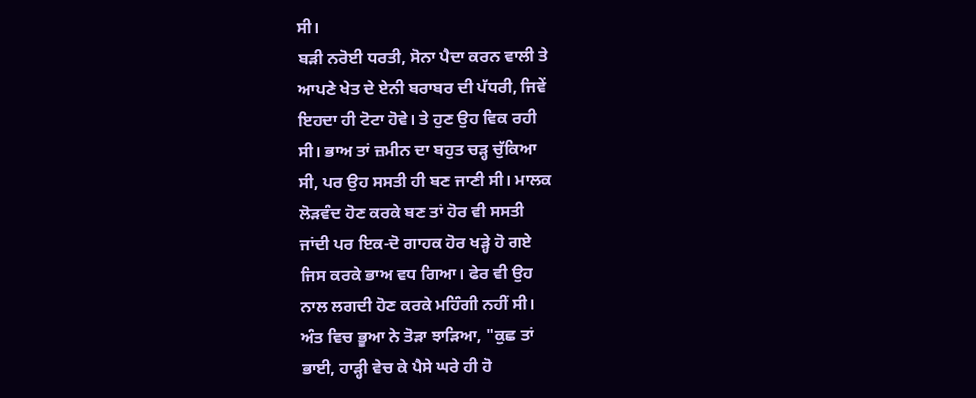ਸੀ।
ਬੜੀ ਨਰੋਈ ਧਰਤੀ, ਸੋਨਾ ਪੈਦਾ ਕਰਨ ਵਾਲੀ ਤੇ
ਆਪਣੇ ਖੇਤ ਦੇ ਏਨੀ ਬਰਾਬਰ ਦੀ ਪੱਧਰੀ, ਜਿਵੇਂ
ਇਹਦਾ ਹੀ ਟੋਟਾ ਹੋਵੇ। ਤੇ ਹੁਣ ਉਹ ਵਿਕ ਰਹੀ
ਸੀ। ਭਾਅ ਤਾਂ ਜ਼ਮੀਨ ਦਾ ਬਹੁਤ ਚੜ੍ਹ ਚੁੱਕਿਆ
ਸੀ, ਪਰ ਉਹ ਸਸਤੀ ਹੀ ਬਣ ਜਾਣੀ ਸੀ। ਮਾਲਕ
ਲੋੜਵੰਦ ਹੋਣ ਕਰਕੇ ਬਣ ਤਾਂ ਹੋਰ ਵੀ ਸਸਤੀ
ਜਾਂਦੀ ਪਰ ਇਕ-ਦੋ ਗਾਹਕ ਹੋਰ ਖੜ੍ਹੇ ਹੋ ਗਏ
ਜਿਸ ਕਰਕੇ ਭਾਅ ਵਧ ਗਿਆ। ਫੇਰ ਵੀ ਉਹ
ਨਾਲ ਲਗਦੀ ਹੋਣ ਕਰਕੇ ਮਹਿੰਗੀ ਨਹੀਂ ਸੀ।
ਅੰਤ ਵਿਚ ਭੂਆ ਨੇ ਤੋੜਾ ਝਾੜਿਆ, "ਕੁਛ ਤਾਂ
ਭਾਈ, ਹਾੜ੍ਹੀ ਵੇਚ ਕੇ ਪੈਸੇ ਘਰੇ ਹੀ ਹੋ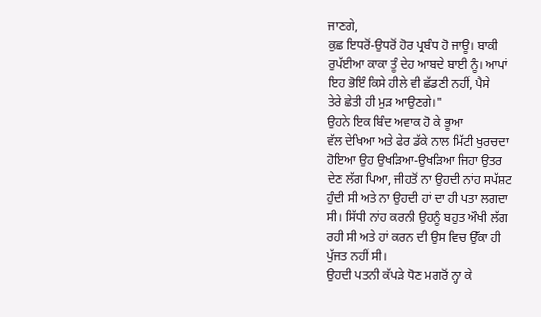ਜਾਣਗੇ,
ਕੁਛ ਇਧਰੋਂ-ਉਧਰੋਂ ਹੋਰ ਪ੍ਰਬੰਧ ਹੋ ਜਾਊ। ਬਾਕੀ
ਰੁਪੱਈਆ ਕਾਕਾ ਤੂੰ ਦੇਹ ਆਬਦੇ ਬਾਈ ਨੂੰ। ਆਪਾਂ
ਇਹ ਭੋਇੰ ਕਿਸੇ ਹੀਲੇ ਵੀ ਛੱਡਣੀ ਨਹੀਂ, ਪੈਸੇ
ਤੇਰੇ ਛੇਤੀ ਹੀ ਮੁੜ ਆਉਣਗੇ।"
ਉਹਨੇ ਇਕ ਬਿੰਦ ਅਵਾਕ ਹੋ ਕੇ ਭੂਆ
ਵੱਲ ਦੇਖਿਆ ਅਤੇ ਫੇਰ ਡੱਕੇ ਨਾਲ ਮਿੱਟੀ ਖੁਰਚਦਾ
ਹੋਇਆ ਉਹ ਉਖੜਿਆ-ਉਖੜਿਆ ਜਿਹਾ ਉਤਰ
ਦੇਣ ਲੱਗ ਪਿਆ, ਜੀਹਤੋਂ ਨਾ ਉਹਦੀ ਨਾਂਹ ਸਪੱਸ਼ਟ
ਹੁੰਦੀ ਸੀ ਅਤੇ ਨਾ ਉਹਦੀ ਹਾਂ ਦਾ ਹੀ ਪਤਾ ਲਗਦਾ
ਸੀ। ਸਿੱਧੀ ਨਾਂਹ ਕਰਨੀ ਉਹਨੂੰ ਬਹੁਤ ਔਖੀ ਲੱਗ
ਰਹੀ ਸੀ ਅਤੇ ਹਾਂ ਕਰਨ ਦੀ ਉਸ ਵਿਚ ਉੱਕਾ ਹੀ
ਪੁੱਜਤ ਨਹੀਂ ਸੀ।
ਉਹਦੀ ਪਤਨੀ ਕੱਪੜੇ ਧੋਣ ਮਗਰੋਂ ਨ੍ਹਾ ਕੇ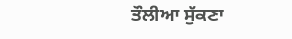ਤੌਲੀਆ ਸੁੱਕਣਾ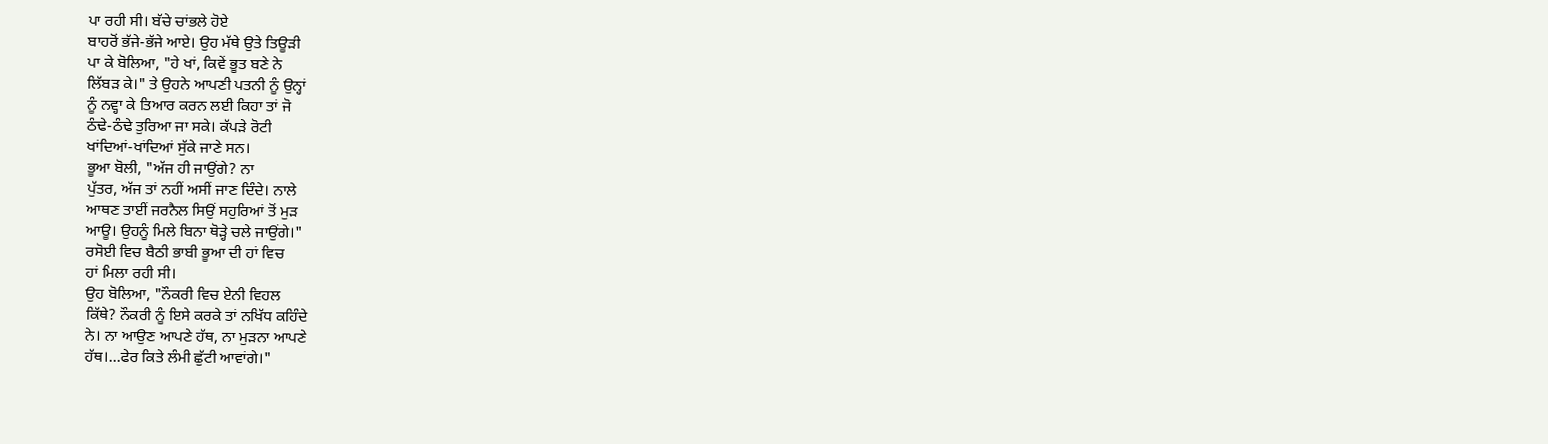ਪਾ ਰਹੀ ਸੀ। ਬੱਚੇ ਚਾਂਭਲੇ ਹੋਏ
ਬਾਹਰੋਂ ਭੱਜੇ-ਭੱਜੇ ਆਏ। ਉਹ ਮੱਥੇ ਉਤੇ ਤਿਊੜੀ
ਪਾ ਕੇ ਬੋਲਿਆ, "ਹੇ ਖਾਂ, ਕਿਵੇਂ ਭੂਤ ਬਣੇ ਨੇ
ਲਿੱਬੜ ਕੇ।" ਤੇ ਉਹਨੇ ਆਪਣੀ ਪਤਨੀ ਨੂੰ ਉਨ੍ਹਾਂ
ਨੂੰ ਨਵ੍ਹਾ ਕੇ ਤਿਆਰ ਕਰਨ ਲਈ ਕਿਹਾ ਤਾਂ ਜੋ
ਠੰਢੇ-ਠੰਢੇ ਤੁਰਿਆ ਜਾ ਸਕੇ। ਕੱਪੜੇ ਰੋਟੀ
ਖਾਂਦਿਆਂ-ਖਾਂਦਿਆਂ ਸੁੱਕੇ ਜਾਣੇ ਸਨ।
ਭੂਆ ਬੋਲੀ, "ਅੱਜ ਹੀ ਜਾਉਂਗੇ? ਨਾ
ਪੁੱਤਰ, ਅੱਜ ਤਾਂ ਨਹੀਂ ਅਸੀਂ ਜਾਣ ਦਿੰਦੇ। ਨਾਲੇ
ਆਥਣ ਤਾਈਂ ਜਰਨੈਲ ਸਿਉਂ ਸਹੁਰਿਆਂ ਤੋਂ ਮੁੜ
ਆਊ। ਉਹਨੂੰ ਮਿਲੇ ਬਿਨਾ ਥੋੜ੍ਹੇ ਚਲੇ ਜਾਉਂਗੇ।"
ਰਸੋਈ ਵਿਚ ਬੈਠੀ ਭਾਬੀ ਭੂਆ ਦੀ ਹਾਂ ਵਿਚ
ਹਾਂ ਮਿਲਾ ਰਹੀ ਸੀ।
ਉਹ ਬੋਲਿਆ, "ਨੌਕਰੀ ਵਿਚ ਏਨੀ ਵਿਹਲ
ਕਿੱਥੇ? ਨੌਕਰੀ ਨੂੰ ਇਸੇ ਕਰਕੇ ਤਾਂ ਨਖਿੱਧ ਕਹਿੰਦੇ
ਨੇ। ਨਾ ਆਉਣ ਆਪਣੇ ਹੱਥ, ਨਾ ਮੁੜਨਾ ਆਪਣੇ
ਹੱਥ।...ਫੇਰ ਕਿਤੇ ਲੰਮੀ ਛੁੱਟੀ ਆਵਾਂਗੇ।"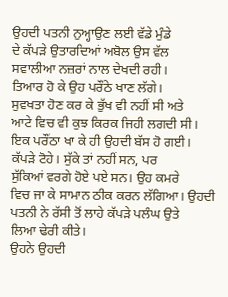ਉਹਦੀ ਪਤਨੀ ਨੁਅ੍ਹਾਉਣ ਲਈ ਵੱਡੇ ਮੁੰਡੇ
ਦੇ ਕੱਪੜੇ ਉਤਾਰਦਿਆਂ ਅਬੋਲ ਉਸ ਵੱਲ
ਸਵਾਲੀਆ ਨਜ਼ਰਾਂ ਨਾਲ ਦੇਖਦੀ ਰਹੀ।
ਤਿਆਰ ਹੋ ਕੇ ਉਹ ਪਰੌਂਠੇ ਖਾਣ ਲੱਗੇ।
ਸੁਵਖਤਾ ਹੋਣ ਕਰ ਕੇ ਭੁੱਖ ਵੀ ਨਹੀਂ ਸੀ ਅਤੇ
ਆਟੇ ਵਿਚ ਵੀ ਕੁਝ ਕਿਰਕ ਜਿਹੀ ਲਗਦੀ ਸੀ।
ਇਕ ਪਰੌਂਠਾ ਖਾ ਕੇ ਹੀ ਉਹਦੀ ਬੱਸ ਹੋ ਗਈ।
ਕੱਪੜੇ ਟੋਹੇ। ਸੁੱਕੇ ਤਾਂ ਨਹੀਂ ਸਨ, ਪਰ
ਸੁੱਕਿਆਂ ਵਰਗੇ ਹੋਏ ਪਏ ਸਨ। ਉਹ ਕਮਰੇ
ਵਿਚ ਜਾ ਕੇ ਸਾਮਾਨ ਠੀਕ ਕਰਨ ਲੱਗਿਆ। ਉਹਦੀ
ਪਤਨੀ ਨੇ ਰੱਸੀ ਤੋਂ ਲਾਹੇ ਕੱਪੜੇ ਪਲੰਘ ਉਤੇ
ਲਿਆ ਢੇਰੀ ਕੀਤੇ।
ਉਹਨੇ ਉਹਦੀ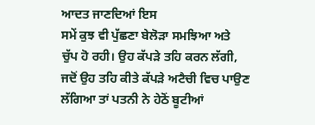ਆਦਤ ਜਾਣਦਿਆਂ ਇਸ
ਸਮੇਂ ਕੁਝ ਵੀ ਪੁੱਛਣਾ ਬੇਲੋੜਾ ਸਮਝਿਆ ਅਤੇ
ਚੁੱਪ ਹੋ ਰਹੀ। ਉਹ ਕੱਪੜੇ ਤਹਿ ਕਰਨ ਲੱਗੀ,
ਜਦੋਂ ਉਹ ਤਹਿ ਕੀਤੇ ਕੱਪੜੇ ਅਟੈਚੀ ਵਿਚ ਪਾਉਣ
ਲੱਗਿਆ ਤਾਂ ਪਤਨੀ ਨੇ ਹੇਠੋਂ ਬੂਟੀਆਂ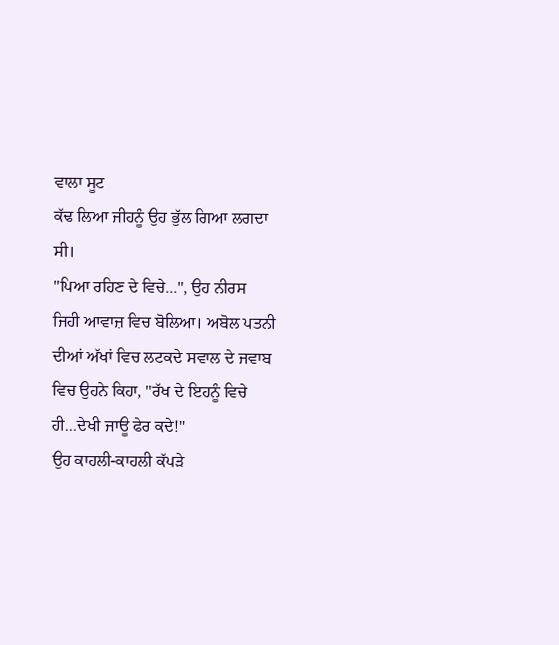ਵਾਲਾ ਸੂਟ
ਕੱਢ ਲਿਆ ਜੀਹਨੂੰ ਉਹ ਭੁੱਲ ਗਿਆ ਲਗਦਾ
ਸੀ।
"ਪਿਆ ਰਹਿਣ ਦੇ ਵਿਚੇ...", ਉਹ ਨੀਰਸ
ਜਿਹੀ ਆਵਾਜ਼ ਵਿਚ ਬੋਲਿਆ। ਅਬੋਲ ਪਤਨੀ
ਦੀਆਂ ਅੱਖਾਂ ਵਿਚ ਲਟਕਦੇ ਸਵਾਲ ਦੇ ਜਵਾਬ
ਵਿਚ ਉਹਨੇ ਕਿਹਾ, "ਰੱਖ ਦੇ ਇਹਨੂੰ ਵਿਚੇ
ਹੀ...ਦੇਖੀ ਜਾਊ ਫੇਰ ਕਦੇ!"
ਉਹ ਕਾਹਲੀ-ਕਾਹਲੀ ਕੱਪੜੇ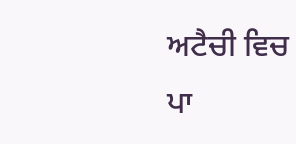ਅਟੈਚੀ ਵਿਚ
ਪਾ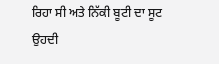ਰਿਹਾ ਸੀ ਅਤੇ ਨਿੱਕੀ ਬੂਟੀ ਦਾ ਸੂਟ ਉਹਦੀ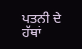ਪਤਨੀ ਦੇ ਹੱਥਾਂ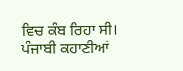ਵਿਚ ਕੰਬ ਰਿਹਾ ਸੀ।
ਪੰਜਾਬੀ ਕਹਾਣੀਆਂ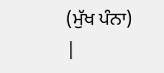(ਮੁੱਖ ਪੰਨਾ) |